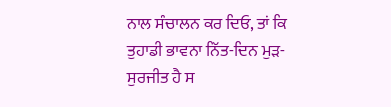ਨਾਲ ਸੰਚਾਲਨ ਕਰ ਦਿਓ, ਤਾਂ ਕਿ ਤੁਹਾਡੀ ਭਾਵਨਾ ਨਿੱਤ-ਦਿਨ ਮੁੜ-ਸੁਰਜੀਤ ਹੈ ਸ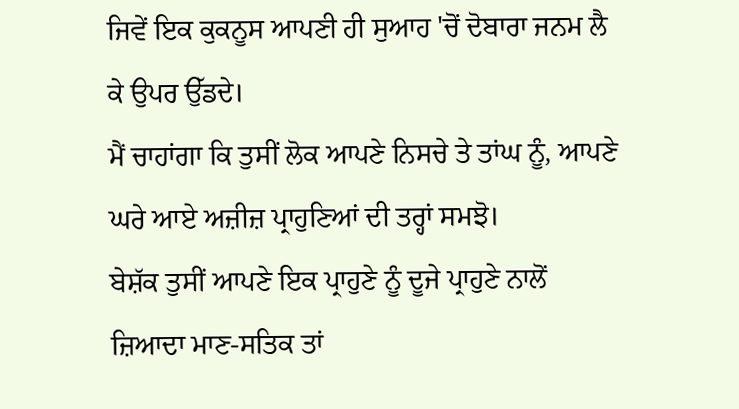ਜਿਵੇਂ ਇਕ ਕੁਕਨੂਸ ਆਪਣੀ ਹੀ ਸੁਆਹ 'ਚੋਂ ਦੋਬਾਰਾ ਜਨਮ ਲੈ ਕੇ ਉਪਰ ਉੱਡਦੇ।
ਮੈਂ ਚਾਹਾਂਗਾ ਕਿ ਤੁਸੀਂ ਲੋਕ ਆਪਣੇ ਨਿਸਚੇ ਤੇ ਤਾਂਘ ਨੂੰ, ਆਪਣੇ ਘਰੇ ਆਏ ਅਜ਼ੀਜ਼ ਪ੍ਰਾਹੁਣਿਆਂ ਦੀ ਤਰ੍ਹਾਂ ਸਮਝੋ।
ਬੇਸ਼ੱਕ ਤੁਸੀਂ ਆਪਣੇ ਇਕ ਪ੍ਰਾਹੁਣੇ ਨੂੰ ਦੂਜੇ ਪ੍ਰਾਹੁਣੇ ਨਾਲੋਂ ਜ਼ਿਆਦਾ ਮਾਣ-ਸਤਿਕ ਤਾਂ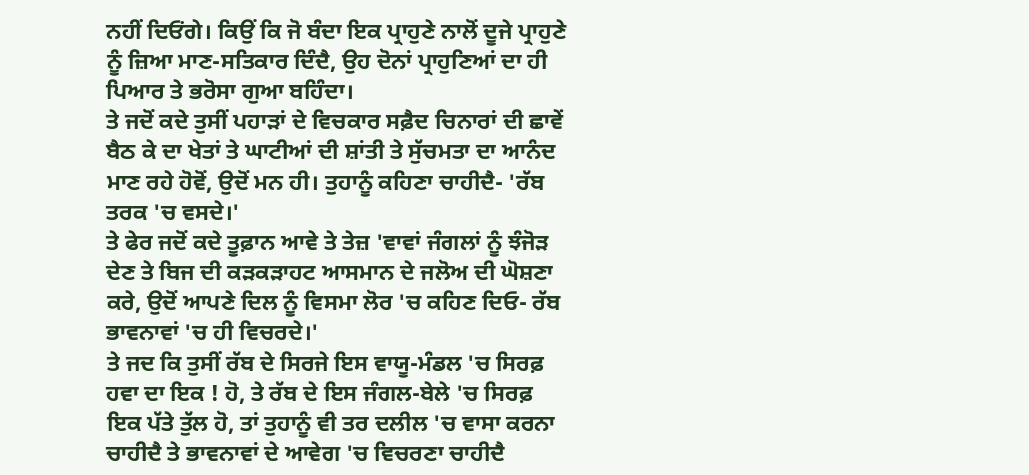ਨਹੀਂ ਦਿਓਂਗੇ। ਕਿਉਂ ਕਿ ਜੋ ਬੰਦਾ ਇਕ ਪ੍ਰਾਹੁਣੇ ਨਾਲੋਂ ਦੂਜੇ ਪ੍ਰਾਹੁਣੇ ਨੂੰ ਜ਼ਿਆ ਮਾਣ-ਸਤਿਕਾਰ ਦਿੰਦੈ, ਉਹ ਦੋਨਾਂ ਪ੍ਰਾਹੁਣਿਆਂ ਦਾ ਹੀ ਪਿਆਰ ਤੇ ਭਰੋਸਾ ਗੁਆ ਬਹਿੰਦਾ।
ਤੇ ਜਦੋਂ ਕਦੇ ਤੁਸੀਂ ਪਹਾੜਾਂ ਦੇ ਵਿਚਕਾਰ ਸਫ਼ੈਦ ਚਿਨਾਰਾਂ ਦੀ ਛਾਵੇਂ ਬੈਠ ਕੇ ਦਾ ਖੇਤਾਂ ਤੇ ਘਾਟੀਆਂ ਦੀ ਸ਼ਾਂਤੀ ਤੇ ਸੁੱਚਮਤਾ ਦਾ ਆਨੰਦ ਮਾਣ ਰਹੇ ਹੋਵੋਂ, ਉਦੋਂ ਮਨ ਹੀ। ਤੁਹਾਨੂੰ ਕਹਿਣਾ ਚਾਹੀਦੈ- 'ਰੱਬ ਤਰਕ 'ਚ ਵਸਦੇ।'
ਤੇ ਫੇਰ ਜਦੋਂ ਕਦੇ ਤੂਫ਼ਾਨ ਆਵੇ ਤੇ ਤੇਜ਼ 'ਵਾਵਾਂ ਜੰਗਲਾਂ ਨੂੰ ਝੰਜੋੜ ਦੇਣ ਤੇ ਬਿਜ ਦੀ ਕੜਕੜਾਹਟ ਆਸਮਾਨ ਦੇ ਜਲੋਅ ਦੀ ਘੋਸ਼ਣਾ ਕਰੇ, ਉਦੋਂ ਆਪਣੇ ਦਿਲ ਨੂੰ ਵਿਸਮਾ ਲੋਰ 'ਚ ਕਹਿਣ ਦਿਓ- ਰੱਬ ਭਾਵਨਾਵਾਂ 'ਚ ਹੀ ਵਿਚਰਦੇ।'
ਤੇ ਜਦ ਕਿ ਤੁਸੀਂ ਰੱਬ ਦੇ ਸਿਰਜੇ ਇਸ ਵਾਯੂ-ਮੰਡਲ 'ਚ ਸਿਰਫ਼ ਹਵਾ ਦਾ ਇਕ ! ਹੋ, ਤੇ ਰੱਬ ਦੇ ਇਸ ਜੰਗਲ-ਬੇਲੇ 'ਚ ਸਿਰਫ਼ ਇਕ ਪੱਤੇ ਤੁੱਲ ਹੋ, ਤਾਂ ਤੁਹਾਨੂੰ ਵੀ ਤਰ ਦਲੀਲ 'ਚ ਵਾਸਾ ਕਰਨਾ ਚਾਹੀਦੈ ਤੇ ਭਾਵਨਾਵਾਂ ਦੇ ਆਵੇਗ 'ਚ ਵਿਚਰਣਾ ਚਾਹੀਦੈ